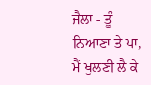ਜੈਲਾ - ਤੂੰ ਨਿਆਣਾ ਤੇ ਪਾ, ਮੈਂ ਖੁਲਣੀ ਲੈ ਕੇ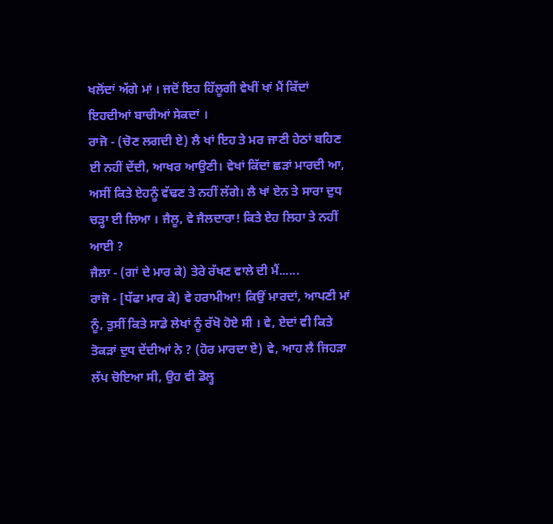ਖਲੋਂਦਾਂ ਅੱਗੇ ਮਾਂ । ਜਦੋਂ ਇਹ ਹਿੱਲੂਗੀ ਵੇਖੀਂ ਖਾਂ ਮੈਂ ਕਿੱਦਾਂ ਇਹਦੀਆਂ ਬਾਚੀਆਂ ਸੇਕਦਾਂ ।
ਰਾਜੋ - (ਚੋਣ ਲਗਦੀ ਏ) ਲੈ ਖਾਂ ਇਹ ਤੇ ਮਰ ਜਾਣੀ ਹੇਠਾਂ ਬਹਿਣ ਈ ਨਹੀਂ ਦੇਂਦੀ, ਆਖਰ ਆਉਣੀ। ਵੇਖਾਂ ਕਿੱਦਾਂ ਛੜਾਂ ਮਾਰਦੀ ਆ, ਅਸੀਂ ਕਿਤੇ ਏਹਨੂੰ ਵੱਢਣ ਤੇ ਨਹੀਂ ਲੱਗੇ। ਲੈ ਖਾਂ ਏਨ ਤੇ ਸਾਰਾ ਦੁਧ ਚੜ੍ਹਾ ਈ ਲਿਆ । ਜੈਲੂ, ਵੇ ਜੈਲਦਾਰਾ! ਕਿਤੇ ਏਹ ਲਿਹਾ ਤੇ ਨਹੀਂ ਆਈ ?
ਜੈਲਾ - (ਗਾਂ ਦੇ ਮਾਰ ਕੇ) ਤੇਰੇ ਰੱਖਣ ਵਾਲੇ ਦੀ ਮੈਂ......
ਰਾਜੋ - [ਧੱਫਾ ਮਾਰ ਕੇ) ਵੇ ਹਰਾਮੀਆ! ਕਿਉਂ ਮਾਰਦਾਂ, ਆਪਣੀ ਮਾਂ ਨੂੰ, ਤੁਸੀਂ ਕਿਤੇ ਸਾਡੇ ਲੇਖਾਂ ਨੂੰ ਰੱਖੋ ਹੋਏ ਸੀ । ਵੇ, ਏਦਾਂ ਵੀ ਕਿਤੇ ਤੋਕੜਾਂ ਦੁਧ ਦੇਂਦੀਆਂ ਨੇ ? (ਹੋਰ ਮਾਰਦਾ ਏ) ਵੇ, ਆਹ ਲੈ ਜਿਹੜਾ ਲੱਪ ਚੋਇਆ ਸੀ, ਉਹ ਵੀ ਡੋਲ੍ਹ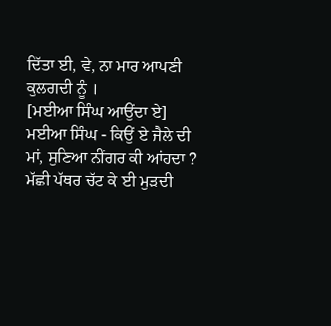ਦਿੱਤਾ ਈ, ਵੇ, ਨਾ ਮਾਰ ਆਪਣੀ ਕੁਲਗਦੀ ਨੂੰ ।
[ਮਈਆ ਸਿੰਘ ਆਉਂਦਾ ਏ]
ਮਈਆ ਸਿੰਘ - ਕਿਉਂ ਏ ਜੈਲੇ ਦੀ ਮਾਂ, ਸੁਣਿਆ ਨੀਂਗਰ ਕੀ ਆਂਹਦਾ ? ਮੱਛੀ ਪੱਥਰ ਚੱਟ ਕੇ ਈ ਮੁੜਦੀ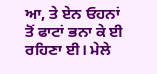ਆ, ਤੇ ਏਨ ਓਹਨਾਂ ਤੋਂ ਫਾਟਾਂ ਭਨਾ ਕੇ ਈ ਰਹਿਣਾ ਈ। ਮੇਲੇ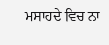ਮਸਾਹਦੇ ਵਿਚ ਨਾ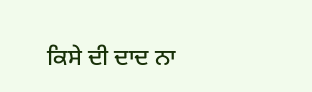ਕਿਸੇ ਦੀ ਦਾਦ ਨਾ